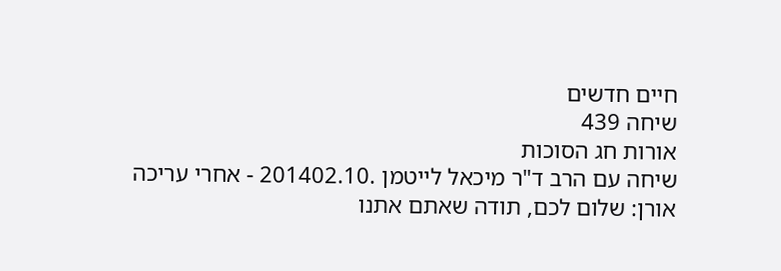חיים חדשים
שיחה 439
אורות חג הסוכות
שיחה עם הרב ד"ר מיכאל לייטמן .201402.10 - אחרי עריכה
אורן: שלום לכם, תודה שאתם אתנו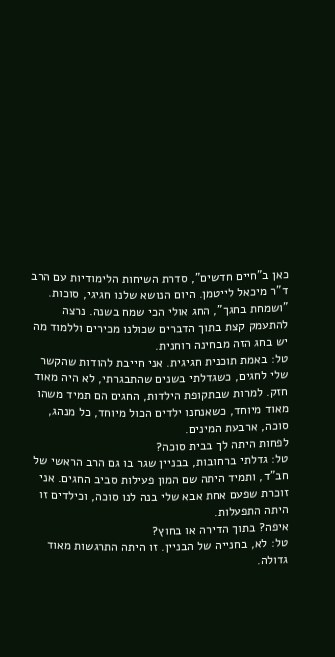כאן ב"חיים חדשים", סדרת השיחות הלימודיות עם הרב ד"ר מיכאל לייטמן. היום הנושא שלנו חגיגי, סוכות. "ושמחת בחגך", החג אולי הכי שמח בשנה. נרצה להתעמק קצת בתוך הדברים שכולנו מכירים וללמוד מה יש בחג הזה מבחינה רוחנית.
טל: באמת תוכנית חגיגית. אני חייבת להודות שהקשר שלי לחגים, כשגדלתי בשנים שהתבגרתי, לא היה מאוד חזק. למרות שבתקופת הילדות, החגים הם תמיד משהו מאוד מיוחד, כשאנחנו ילדים הכול מיוחד, כל מנהג, סוכה, ארבעת המינים.
לפחות היתה לך בבית סוכה?
טל: גדלתי ברחובות, בבניין שגר בו גם הרב הראשי של חב"ד, ותמיד היתה שם המון פעילות סביב החגים. אני זוכרת שפעם אחת אבא שלי בנה לנו סוכה, וכילדים זו היתה התפעלות.
איפה? בתוך הדירה או בחוץ?
טל: לא, בחנייה של הבניין. זו היתה התרגשות מאוד גדולה.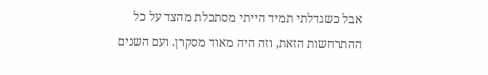אבל כשגדלתי תמיד הייתי מסתכלת מהצד על כל ההתרחשות הזאת, וזה היה מאוד מסקרן. ועם השנים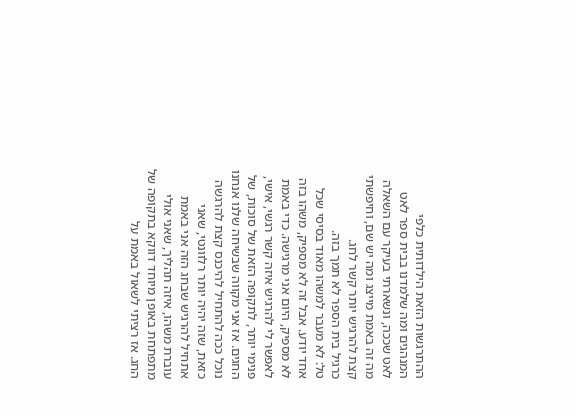ההתרגשות הזאת הילדותית כלפי המנהגים ומה שלמדנו בבית ספר לאט לאט שככה, ונשארתי בעיקר עם השאלה מה זה באמת מייצג ומה יש שם, וחיפשתי קצת להרגיש יותר קשר לחג.
כרגיל בית הספר לא תמך בזה.
טל: לא מעבר למשהו מאוד בסיסי שכל אחד יודע. אבל זה לא מספיק, משהו בזה לא מספיק, היום אני מרגישה. כדי באמת לאפשר לי להרגיש איזה קשר רגשי, אישי, פנימי יותר, לתקופה הזאת של סוכות, של החגים. אז אני מקווה שבשיחה שלנו אנחנו נוכל ככה להתחיל להיכנס קצת להרגשה כזאת, שזה יהיה יותר רלוונטי, שאני אתחיל להרגיש שבחג הזה אני באמת עוברת משהו, איזה תהליך, שאני אולי מתפתחת באופן מיוחד דווקא בתקופה של החג. אז רציתי לשאול באמת על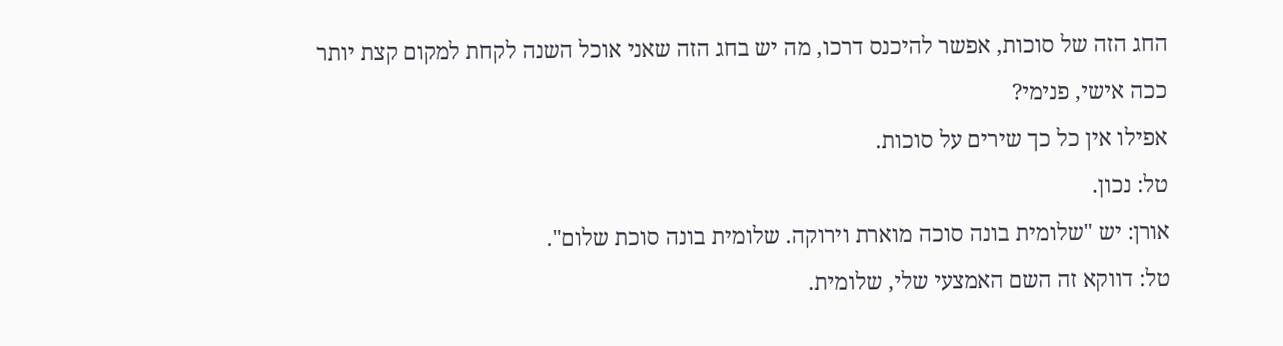החג הזה של סוכות, אפשר להיכנס דרכו, מה יש בחג הזה שאני אוכל השנה לקחת למקום קצת יותר ככה אישי, פנימי?
אפילו אין כל כך שירים על סוכות.
טל: נכון.
אורן: יש "שלומית בונה סוכה מוארת וירוקה. שלומית בונה סוכת שלום".
טל: דווקא זה השם האמצעי שלי, שלומית.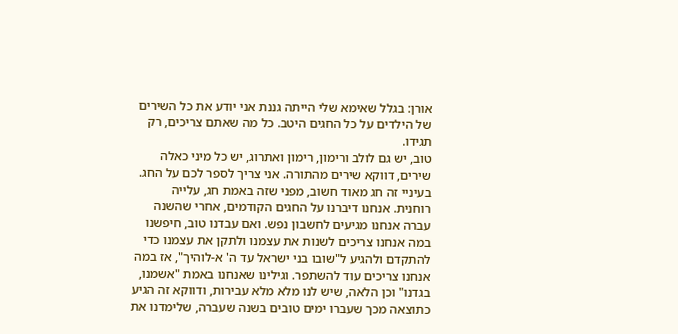אורן: בגלל שאימא שלי הייתה גננת אני יודע את כל השירים של הילדים על כל החגים היטב. כל מה שאתם צריכים, רק תגידו.
טוב, יש גם לולב ורימון, רימון ואתרוג, יש כל מיני כאלה שירים, דווקא שירים מהתורה. אני צריך לספר לכם על החג. בעיניי זה חג מאוד חשוב, מפני שזה באמת חג, עלייה רוחנית. אנחנו דיברנו על החגים הקודמים, אחרי שהשנה עברה אנחנו מגיעים לחשבון נפש. ואם עבדנו טוב, חיפשנו במה אנחנו צריכים לשנות את עצמנו ולתקן את עצמנו כדי להתקדם ולהגיע ל"שובו בני ישראל עד ה' א-לוהיך", אז במה אנחנו צריכים עוד להשתפר. וגילינו שאנחנו באמת "אשמנו, בגדנו" וכן הלאה, שיש לנו מלא מלא עבירות, ודווקא זה הגיע כתוצאה מכך שעברו ימים טובים בשנה שעברה, שלימדנו את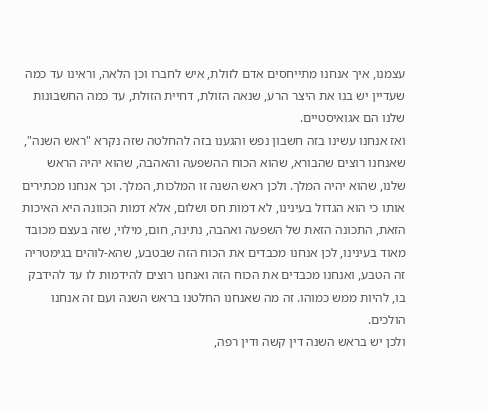עצמנו, איך אנחנו מתייחסים אדם לזולת, איש לחברו וכן הלאה, וראינו עד כמה שעדיין יש בנו את היצר הרע, שנאה הזולת, דחיית הזולת, עד כמה החשבונות שלנו הם אגואיסטיים.
ואז אנחנו עשינו בזה חשבון נפש והגענו בזה להחלטה שזה נקרא "ראש השנה", שאנחנו רוצים שהבורא, שהוא הכוח ההשפעה והאהבה, שהוא יהיה הראש שלנו, שהוא יהיה המלך. ולכן ראש השנה זו המלכות, המלך. וכך אנחנו מכתירים אותו כי הוא הגדול בעינינו, לא דמות חס ושלום, אלא דמות הכוונה היא האיכות הזאת, התכונה הזאת של השפעה ואהבה, נתינה, חום, מילוי, שזה בעצם מכובד מאוד בעינינו, לכן אנחנו מכבדים את הכוח הזה שבטבע, שהא-לוהים בגימטריה זה הטבע, ואנחנו מכבדים את הכוח הזה ואנחנו רוצים להידמות לו עד להידבק בו, להיות ממש כמוהו. זה מה שאנחנו החלטנו בראש השנה ועם זה אנחנו הולכים.
ולכן יש בראש השנה דין קשה ודין רפה,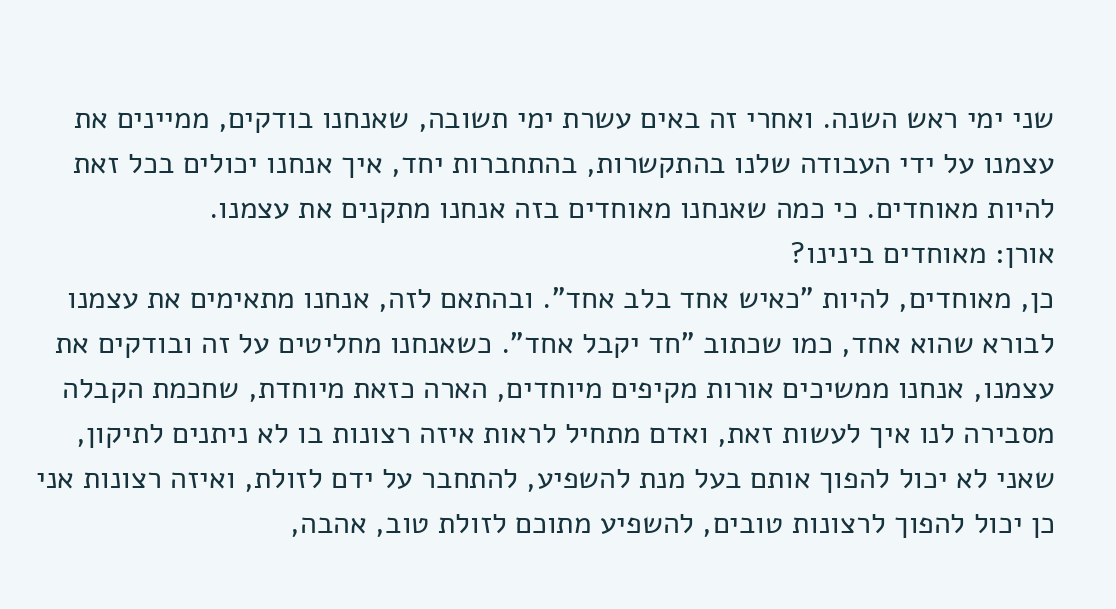שני ימי ראש השנה. ואחרי זה באים עשרת ימי תשובה, שאנחנו בודקים, ממיינים את עצמנו על ידי העבודה שלנו בהתקשרות, בהתחברות יחד, איך אנחנו יכולים בכל זאת להיות מאוחדים. כי כמה שאנחנו מאוחדים בזה אנחנו מתקנים את עצמנו.
אורן: מאוחדים בינינו?
כן, מאוחדים, להיות "כאיש אחד בלב אחד". ובהתאם לזה, אנחנו מתאימים את עצמנו לבורא שהוא אחד, כמו שכתוב "חד יקבל אחד". כשאנחנו מחליטים על זה ובודקים את עצמנו, אנחנו ממשיכים אורות מקיפים מיוחדים, הארה כזאת מיוחדת, שחכמת הקבלה מסבירה לנו איך לעשות זאת, ואדם מתחיל לראות איזה רצונות בו לא ניתנים לתיקון, שאני לא יכול להפוך אותם בעל מנת להשפיע, להתחבר על ידם לזולת, ואיזה רצונות אני כן יכול להפוך לרצונות טובים, להשפיע מתוכם לזולת טוב, אהבה,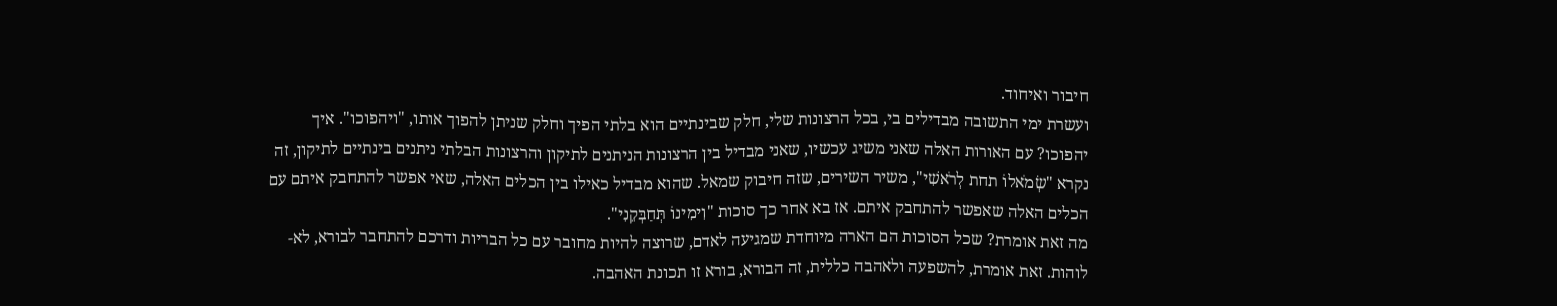חיבור ואיחוד.
ועשרת ימי התשובה מבדילים בי, בכל הרצונות שלי, חלק שבינתיים הוא בלתי הפיך וחלק שניתן להפוך אותו, "ויהפוכו". איך יהפוכו? עם האורות האלה שאני משיג עכשיו, שאני מבדיל בין הרצונות הניתנים לתיקון והרצונות הבלתי ניתנים בינתיים לתיקון, זה נקרא "שְׂמֹאלוֹ תחת לְרֹאשִׁי", משיר השירים, שזה חיבוק שמאל. שהוא מבדיל כאילו בין הכלים האלה, שאי אפשר להתחבק איתם עם הכלים האלה שאפשר להתחבק איתם. אז בא אחר כך סוכות "וִימִינוֹ תְּחַבְּקֵנִי".
מה זאת אומרת? שכל הסוכות הם הארה מיוחדת שמגיעה לאדם, שרוצה להיות מחובר עם כל הבריות ודרכם להתחבר לבורא, לא-לוהות. זאת אומרת, להשפעה ולאהבה כללית, זה הבורא, בורא זו תכונת האהבה.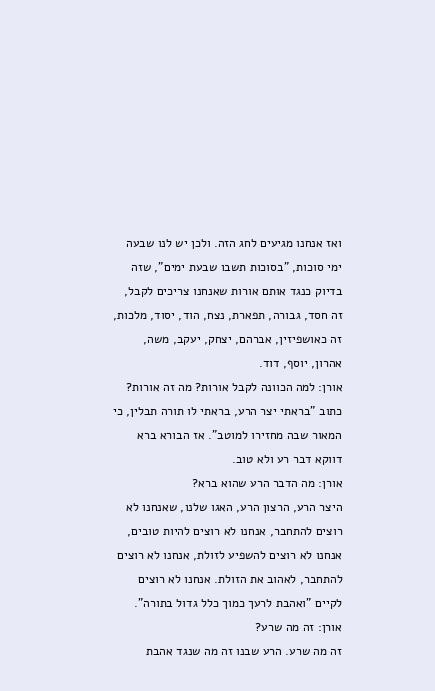ואז אנחנו מגיעים לחג הזה. ולכן יש לנו שבעה ימי סוכות, "בסוכות תשבו שבעת ימים", שזה בדיוק כנגד אותם אורות שאנחנו צריכים לקבל, זה חסד, גבורה, תפארת, נצח, הוד, יסוד, מלכות, זה כאושפיזין, אברהם, יצחק, יעקב, משה, אהרון, יוסף, דוד.
אורן: למה הכוונה לקבל אורות? מה זה אורות?
כתוב "בראתי יצר הרע, בראתי לו תורה תבלין, כי המאור שבה מחזירו למוטב". אז הבורא ברא דווקא דבר רע ולא טוב.
אורן: מה הדבר הרע שהוא ברא?
היצר הרע, הרצון הרע, האגו שלנו, שאנחנו לא רוצים להתחבר, אנחנו לא רוצים להיות טובים, אנחנו לא רוצים להשפיע לזולת, אנחנו לא רוצים להתחבר, לאהוב את הזולת. אנחנו לא רוצים לקיים "ואהבת לרעך כמוך כלל גדול בתורה".
אורן: זה מה שרע?
זה מה שרע. הרע שבנו זה מה שנגד אהבת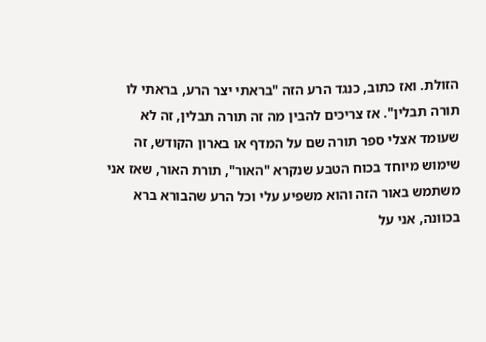הזולת. ואז כתוב, כנגד הרע הזה "בראתי יצר הרע, בראתי לו תורה תבלין". אז צריכים להבין מה זה תורה תבלין, זה לא שעומד אצלי ספר תורה שם על המדף או בארון הקודש, זה שימוש מיוחד בכוח הטבע שנקרא "האור", תורת האור, שאז אני משתמש באור הזה והוא משפיע עלי וכל הרע שהבורא ברא בכוונה, אני על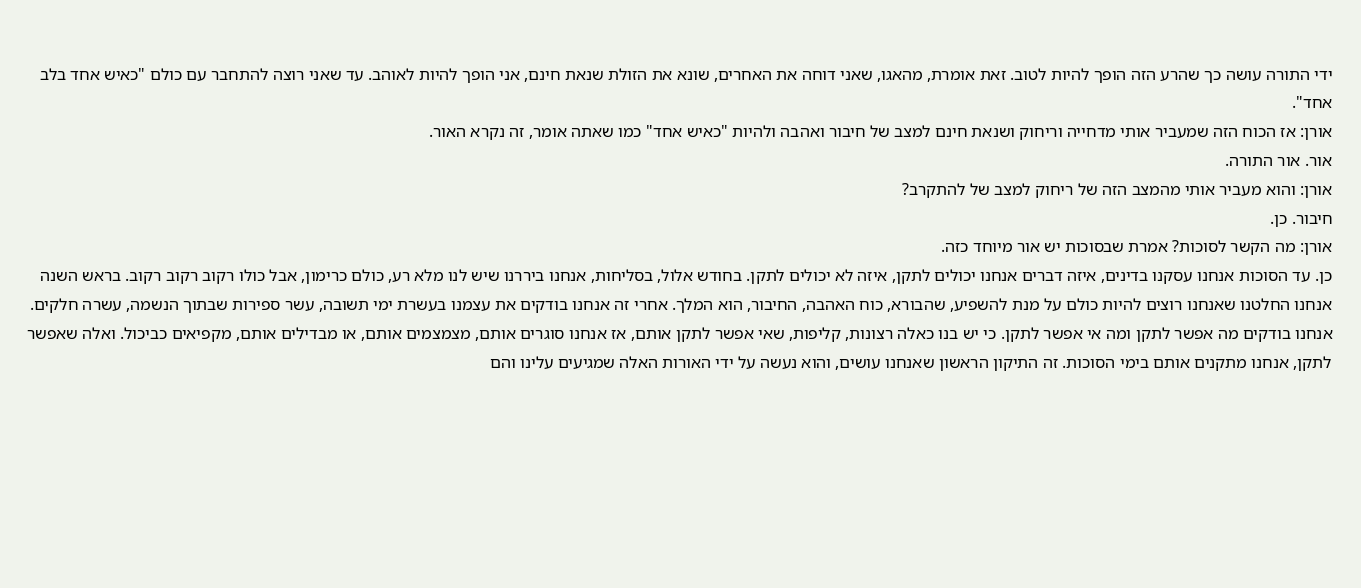ידי התורה עושה כך שהרע הזה הופך להיות לטוב. זאת אומרת, מהאגו, שאני דוחה את האחרים, שונא את הזולת שנאת חינם, אני הופך להיות לאוהב. עד שאני רוצה להתחבר עם כולם "כאיש אחד בלב אחד".
אורן: אז הכוח הזה שמעביר אותי מדחייה וריחוק ושנאת חינם למצב של חיבור ואהבה ולהיות "כאיש אחד" כמו שאתה אומר, זה נקרא האור.
אור. אור התורה.
אורן: והוא מעביר אותי מהמצב הזה של ריחוק למצב של להתקרב?
חיבור. כן.
אורן: מה הקשר לסוכות? אמרת שבסוכות יש אור מיוחד כזה.
כן. עד הסוכות אנחנו עסקנו בדינים, איזה דברים אנחנו יכולים לתקן, איזה לא יכולים לתקן. בחודש אלול, בסליחות, אנחנו ביררנו שיש לנו מלא רע, כולם כרימון, אבל כולו רקוב רקוב רקוב. בראש השנה אנחנו החלטנו שאנחנו רוצים להיות כולם על מנת להשפיע, שהבורא, כוח האהבה, החיבור, הוא המלך. אחרי זה אנחנו בודקים את עצמנו בעשרת ימי תשובה, עשר ספירות שבתוך הנשמה, עשרה חלקים. אנחנו בודקים מה אפשר לתקן ומה אי אפשר לתקן. כי יש בנו כאלה רצונות, קליפות, שאי אפשר לתקן אותם, אז אנחנו סוגרים אותם, מצמצמים אותם, או מבדילים אותם, מקפיאים כביכול. ואלה שאפשר לתקן, אנחנו מתקנים אותם בימי הסוכות. זה התיקון הראשון שאנחנו עושים, והוא נעשה על ידי האורות האלה שמגיעים עלינו והם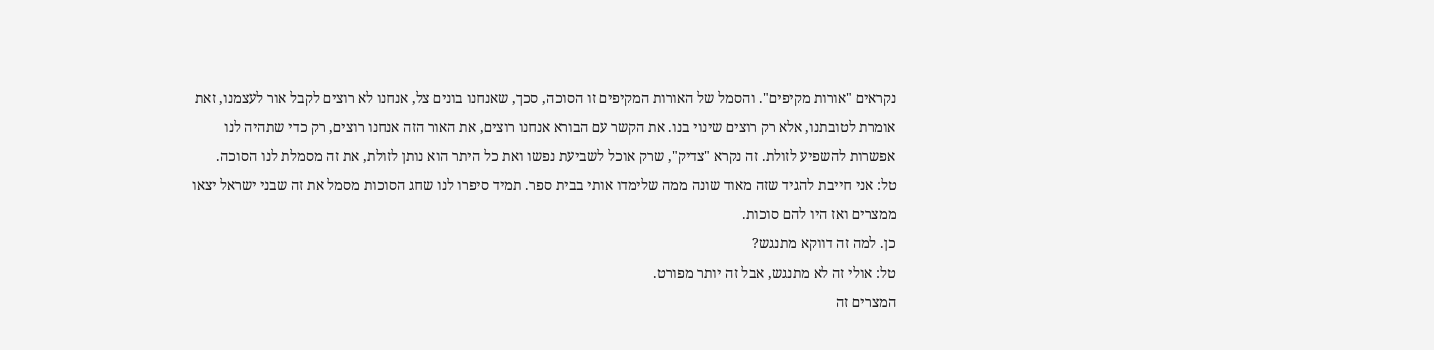נקראים "אורות מקיפים". והסמל של האורות המקיפים זו הסוכה, סכך, שאנחנו בונים צל, אנחנו לא רוצים לקבל אור לעצמנו, זאת אומרת לטובתנו, אלא רק רוצים שינוי בנו. את הקשר עם הבורא אנחנו רוצים, את האור הזה אנחנו רוצים, רק כדי שתהיה לנו אפשרות להשפיע לזולת. זה נקרא "צדיק", שרק אוכל לשביעת נפשו ואת כל היתר הוא נותן לזולת, את זה מסמלת לנו הסוכה.
טל: אני חייבת להגיד שזה מאוד שונה ממה שלימדו אותי בבית ספר. תמיד סיפרו לנו שחג הסוכות מסמל את זה שבני ישראל יצאו ממצרים ואז היו להם סוכות.
כן. למה זה דווקא מתנגש?
טל: אולי זה לא מתנגש, אבל זה יותר מפורט.
המצרים זה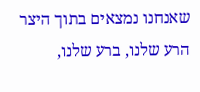שאנחנו נמצאים בתוך היצר הרע שלנו, ברע שלנו,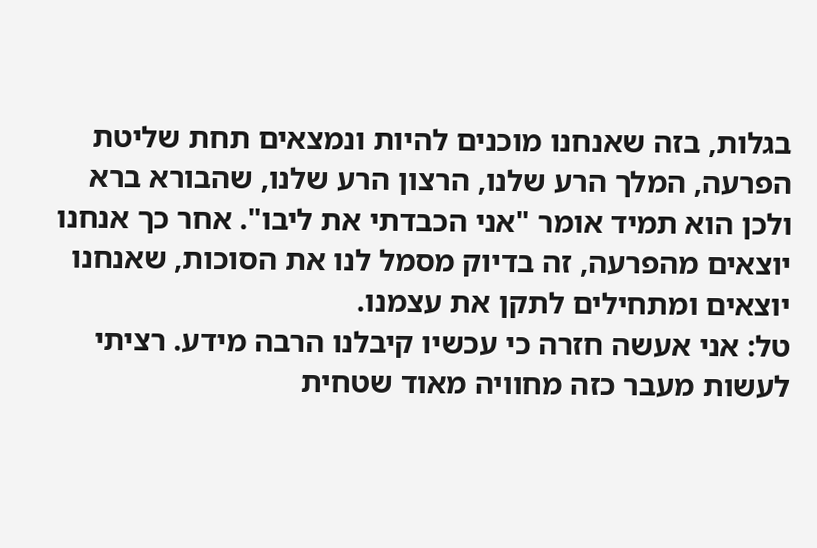בגלות, בזה שאנחנו מוכנים להיות ונמצאים תחת שליטת הפרעה, המלך הרע שלנו, הרצון הרע שלנו, שהבורא ברא ולכן הוא תמיד אומר "אני הכבדתי את ליבו". אחר כך אנחנו יוצאים מהפרעה, זה בדיוק מסמל לנו את הסוכות, שאנחנו יוצאים ומתחילים לתקן את עצמנו.
טל: אני אעשה חזרה כי עכשיו קיבלנו הרבה מידע. רציתי לעשות מעבר כזה מחוויה מאוד שטחית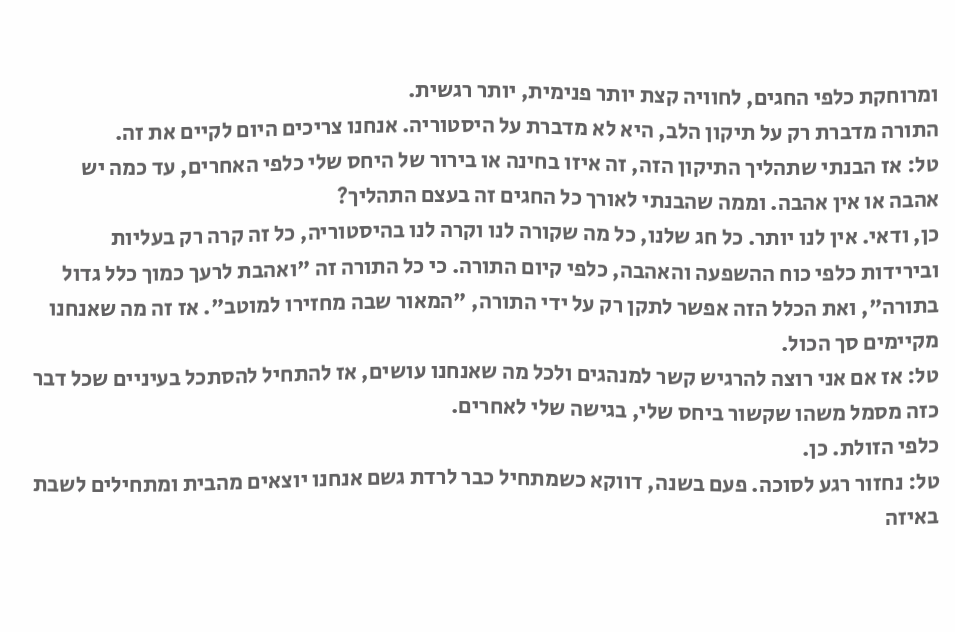ומרוחקת כלפי החגים, לחוויה קצת יותר פנימית, יותר רגשית.
התורה מדברת רק על תיקון הלב, היא לא מדברת על היסטוריה. אנחנו צריכים היום לקיים את זה.
טל: אז הבנתי שתהליך התיקון הזה, זה איזו בחינה או בירור של היחס שלי כלפי האחרים, עד כמה יש אהבה או אין אהבה. וממה שהבנתי לאורך כל החגים זה בעצם התהליך?
כן, ודאי. אין לנו יותר. כל חג שלנו, כל מה שקורה לנו וקרה לנו בהיסטוריה, כל זה קרה רק בעליות ובירידות כלפי כוח ההשפעה והאהבה, כלפי קיום התורה. כי כל התורה זה "ואהבת לרעך כמוך כלל גדול בתורה", ואת הכלל הזה אפשר לתקן רק על ידי התורה, "המאור שבה מחזירו למוטב". אז זה מה שאנחנו מקיימים סך הכול.
טל: אז אם אני רוצה להרגיש קשר למנהגים ולכל מה שאנחנו עושים, אז להתחיל להסתכל בעיניים שכל דבר כזה מסמל משהו שקשור ביחס שלי, בגישה שלי לאחרים.
כלפי הזולת. כן.
טל: נחזור רגע לסוכה. פעם בשנה, דווקא כשמתחיל כבר לרדת גשם אנחנו יוצאים מהבית ומתחילים לשבת באיזה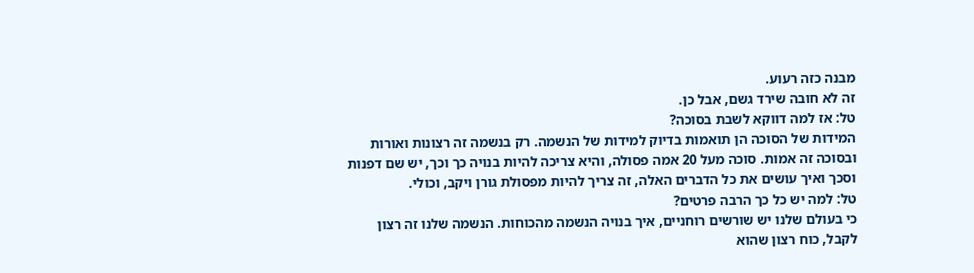מבנה כזה רעוע.
זה לא חובה שירד גשם, אבל כן.
טל: אז למה דווקא לשבת בסוכה?
המידות של הסוכה הן תואמות בדיוק למידות של הנשמה. רק בנשמה זה רצונות ואורות ובסוכה זה אמות. סוכה מעל 20 אמה פסולה, והיא צריכה להיות בנויה כך וכך, יש שם דפנות וסכך ואיך עושים את כל הדברים האלה, זה צריך להיות מפסולת גורן ויקב, וכולי.
טל: למה יש כל כך הרבה פרטים?
כי בעולם שלנו יש שורשים רוחניים, איך בנויה הנשמה מהכוחות. הנשמה שלנו זה רצון לקבל, כוח רצון שהוא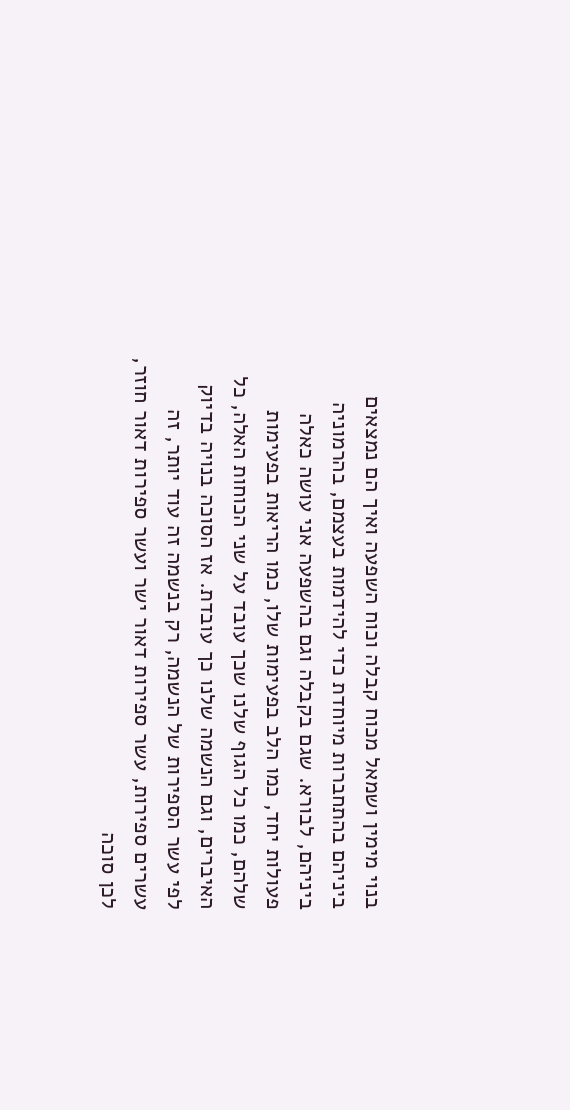בנוי מימין ושמאל מכוח קבלה וכוח השפעה ואיך הם נמצאים ביניהם בהתחברות מיוחדת כדי להידמות בעצמם, בהרמוניה ביניהם, לבורא. שגם בקבלה וגם בהשפעה אני עושה כאלה פעולות יחד, כמו הלב בפעימות שלו, כמו הריאות בפעימות שלהם, כמו כל הגוף שלנו שכך עובד על שני הכוחות האלה, כל האיברים, וגם הנשמה שלנו כך עובדת. אז הסוכה בנויה בדיוק לפי עשר הספירות של הנשמה, רק בנשמה זה עוד יותר, זה עשרים ספירות, עשר ספירות דאור ישר ועשר ספירות דאור חוזר, לכן סוכה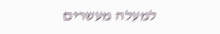למעלה מעשרים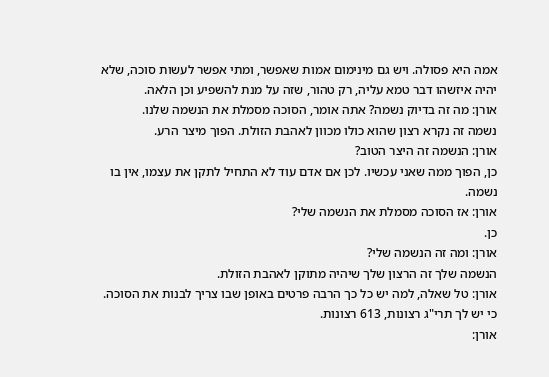אמה היא פסולה. ויש גם מינימום אמות שאפשר, ומתי אפשר לעשות סוכה, שלא יהיה איזשהו דבר טמא עליה, רק טהור, שזה על מנת להשפיע וכן הלאה.
אורן: מה זה בדיוק נשמה? אתה אומר, הסוכה מסמלת את הנשמה שלנו.
נשמה זה נקרא רצון שהוא כולו מכוון לאהבת הזולת. הפוך מיצר הרע.
אורן: הנשמה זה היצר הטוב?
כן, הפוך ממה שאני עכשיו. לכן אם אדם עוד לא התחיל לתקן את עצמו, אין בו נשמה.
אורן: אז הסוכה מסמלת את הנשמה שלי?
כן.
אורן: ומה זה הנשמה שלי?
הנשמה שלך זה הרצון שלך שיהיה מתוקן לאהבת הזולת.
אורן: טל שאלה, למה יש כל כך הרבה פרטים באופן שבו צריך לבנות את הסוכה.
כי יש לך תרי"ג רצונות, 613 רצונות.
אורן: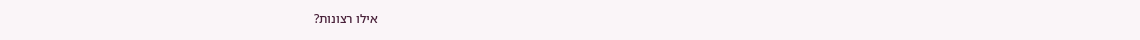אילו רצונות?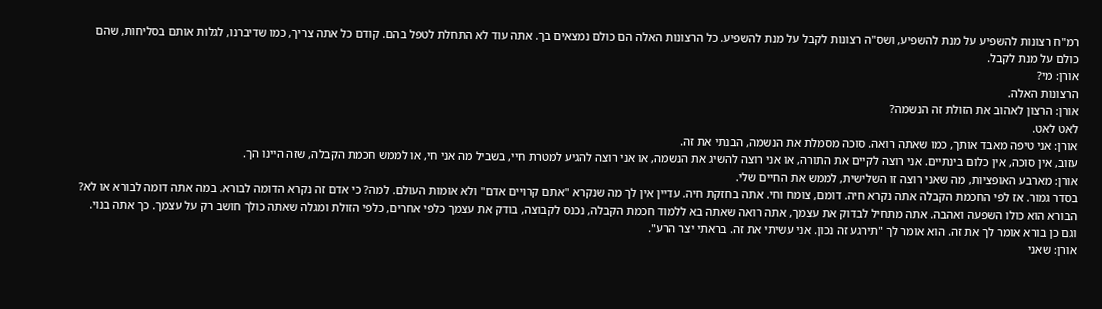רמ"ח רצונות להשפיע על מנת להשפיע, ושס"ה רצונות לקבל על מנת להשפיע. כל הרצונות האלה הם כולם נמצאים בך. אתה עוד לא התחלת לטפל בהם. קודם כל אתה צריך, כמו שדיברנו, לגלות אותם בסליחות, שהם כולם על מנת לקבל.
אורן: מי?
הרצונות האלה.
אורן: הרצון לאהוב את הזולת זה הנשמה?
לאט לאט.
אורן: אני טיפה מאבד אותך, כמו שאתה רואה. סוכה מסמלת את הנשמה, הבנתי את זה.
עזוב, אין סוכה, אין כלום בינתיים. אני רוצה לקיים את התורה, או אני רוצה להשיג את הנשמה, או אני רוצה להגיע למטרת חיי, בשביל מה אני חי, או לממש חכמת הקבלה, שזה היינו הך.
אורן: מארבע האופציות, מה שאני רוצה זו השלישית, לממש את החיים שלי.
בסדר גמור. אז לפי החכמת הקבלה אתה נקרא חיה. דומם, צומח וחי. אתה בחזקת חיה. עדיין אין לך מה שנקרא "אתם קרויים אדם" ולא אומות העולם. למה? כי אדם זה נקרא הדומה לבורא. במה אתה דומה לבורא או לא? הבורא הוא כולו השפעה ואהבה. אתה מתחיל לבדוק את עצמך, אתה רואה שאתה בא ללמוד חכמת הקבלה, נכנס לקבוצה, בודק את עצמך כלפי אחרים, כלפי הזולת ומגלה שאתה כולך חושב רק על עצמך. כך אתה בנוי. וגם כן בורא אומר לך את זה. הוא אומר לך "תירגע זה נכון. אני עשיתי את זה. בראתי יצר הרע".
אורן: שאני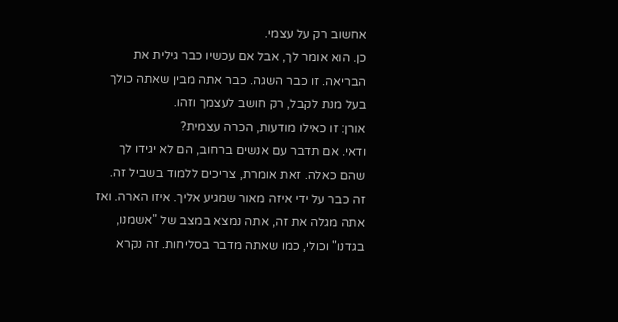אחשוב רק על עצמי.
כן. הוא אומר לך, אבל אם עכשיו כבר גילית את הבריאה. זו כבר השגה. כבר אתה מבין שאתה כולך בעל מנת לקבל, רק חושב לעצמך וזהו.
אורן: זו כאילו מודעות, הכרה עצמית?
ודאי. אם תדבר עם אנשים ברחוב, הם לא יגידו לך שהם כאלה. זאת אומרת, צריכים ללמוד בשביל זה. זה כבר על ידי איזה מאור שמגיע אליך. איזו הארה. ואז אתה מגלה את זה, אתה נמצא במצב של "אשמנו, בגדנו" וכולי, כמו שאתה מדבר בסליחות. זה נקרא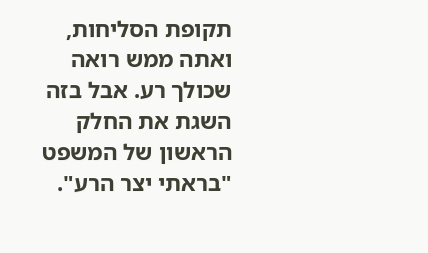תקופת הסליחות, ואתה ממש רואה שכולך רע. אבל בזה השגת את החלק הראשון של המשפט "בראתי יצר הרע".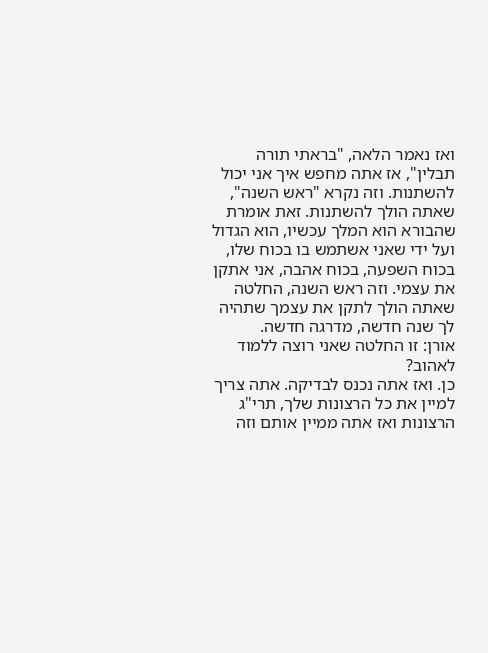ואז נאמר הלאה, "בראתי תורה תבלין", אז אתה מחפש איך אני יכול להשתנות. וזה נקרא "ראש השנה", שאתה הולך להשתנות. זאת אומרת שהבורא הוא המלך עכשיו, הוא הגדול ועל ידי שאני אשתמש בו בכוח שלו, בכוח השפעה, בכוח אהבה, אני אתקן את עצמי. וזה ראש השנה, החלטה שאתה הולך לתקן את עצמך שתהיה לך שנה חדשה, מדרגה חדשה.
אורן: זו החלטה שאני רוצה ללמוד לאהוב?
כן. ואז אתה נכנס לבדיקה. אתה צריך למיין את כל הרצונות שלך, תרי"ג הרצונות ואז אתה ממיין אותם וזה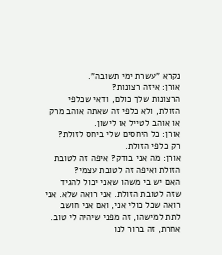נקרא "עשרת ימי תשובה".
אורן: איזה רצונות?
הרצונות שלך כולם, ודאי שכלפי הזולת, ולא כלפי זה שאתה אוהב מרק או אוהב לטייל או לישון.
אורן: כל היחסים שלי ביחס לזולת?
רק כלפי הזולת.
אורן: מה אני בודק? איפה זה לטובת הזולת ואיפה זה לטובת עצמי?
האם יש בי משהו שאני יכול להגיד שזה לטובת הזולת. אני רואה שלא. אני רואה שכל כולי אני, ואם אני חושב לתת למישהו, זה מפני שיהיה לי טוב. אחרת, זה ברור לנו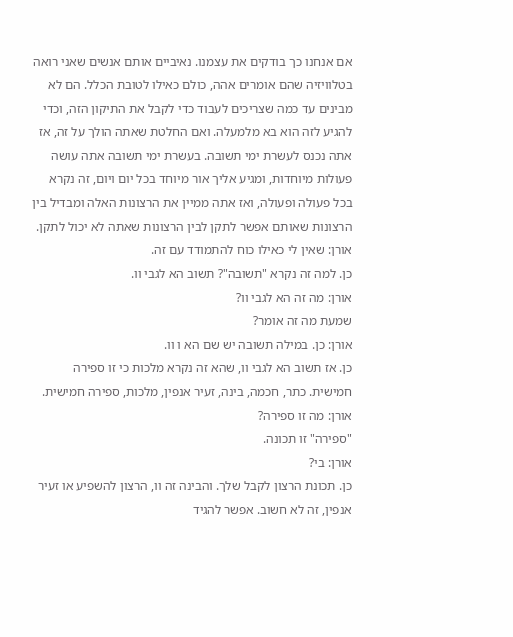אם אנחנו כך בודקים את עצמנו. נאיביים אותם אנשים שאני רואה בטלוויזיה שהם אומרים אהה, כולם כאילו לטובת הכלל. הם לא מבינים עד כמה שצריכים לעבוד כדי לקבל את התיקון הזה, וכדי להגיע לזה הוא בא מלמעלה. ואם החלטת שאתה הולך על זה, אז אתה נכנס לעשרת ימי תשובה. בעשרת ימי תשובה אתה עושה פעולות מיוחדות, ומגיע אליך אור מיוחד בכל יום ויום, זה נקרא בכל פעולה ופעולה, ואז אתה ממיין את הרצונות האלה ומבדיל בין הרצונות שאותם אפשר לתקן לבין הרצונות שאתה לא יכול לתקן.
אורן: שאין לי כאילו כוח להתמודד עם זה.
כן. למה זה נקרא "תשובה"? תשוב הא לגבי וו.
אורן: מה זה הא לגבי וו?
שמעת מה זה אומר?
אורן: כן. במילה תשובה יש שם הא ו וו.
כן. אז תשוב הא לגבי וו, שהא זה נקרא מלכות כי זו ספירה חמישית. כתר, חכמה, בינה, זעיר אנפין, מלכות, ספירה חמישית.
אורן: מה זו ספירה?
"ספירה" זו תכונה.
אורן: בי?
כן. תכונת הרצון לקבל שלך. והבינה זה וו, הרצון להשפיע או זעיר אנפין, זה לא חשוב. אפשר להגיד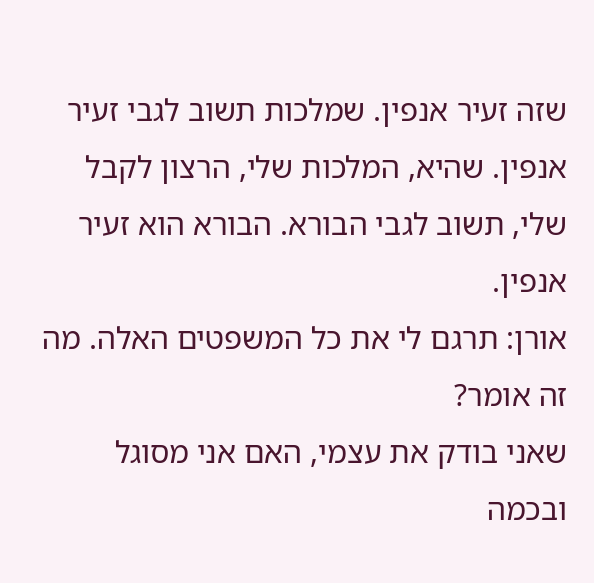שזה זעיר אנפין. שמלכות תשוב לגבי זעיר אנפין. שהיא, המלכות שלי, הרצון לקבל שלי, תשוב לגבי הבורא. הבורא הוא זעיר אנפין.
אורן: תרגם לי את כל המשפטים האלה. מה זה אומר?
שאני בודק את עצמי, האם אני מסוגל ובכמה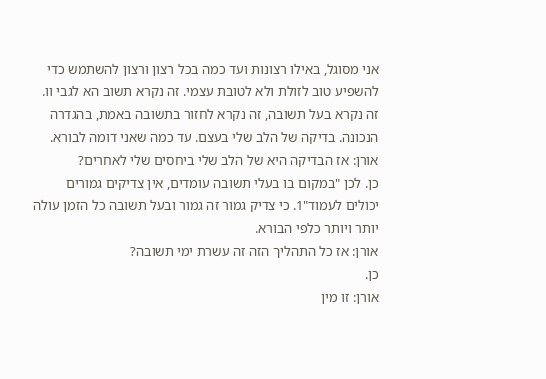אני מסוגל, באילו רצונות ועד כמה בכל רצון ורצון להשתמש כדי להשפיע טוב לזולת ולא לטובת עצמי. זה נקרא תשוב הא לגבי וו. זה נקרא בעל תשובה, זה נקרא לחזור בתשובה באמת, בהגדרה הנכונה. בדיקה של הלב שלי בעצם. עד כמה שאני דומה לבורא.
אורן: אז הבדיקה היא של הלב שלי ביחסים שלי לאחרים?
כן. לכן "במקום בו בעלי תשובה עומדים, אין צדיקים גמורים יכולים לעמוד"1. כי צדיק גמור זה גמור ובעל תשובה כל הזמן עולה יותר ויותר כלפי הבורא.
אורן: אז כל התהליך הזה זה עשרת ימי תשובה?
כן.
אורן: זו מין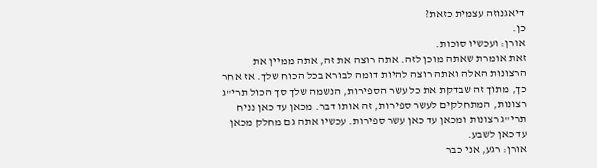דיאגנוזה עצמית כזאת?
כן.
אורן: ועכשיו סוכות.
זאת אומרת שאתה מוכן לזה. אתה רוצה את זה, אתה ממיין את הרצונות האלה ואתה רוצה להיות דומה לבורא בכל הכוח שלך. אז אחר כך, מתוך זה שבדקת את כל עשר הספירות, הנשמה שלך סך הכול תרי"ג רצונות, המתחלקים לעשר ספירות, זה אותו דבר. מכאן עד כאן נניח תרי"ג רצונות ומכאן עד כאן עשר ספירות. עכשיו אתה גם מחלק מכאן עד כאן לשבע.
אורן: רגע, אני כבר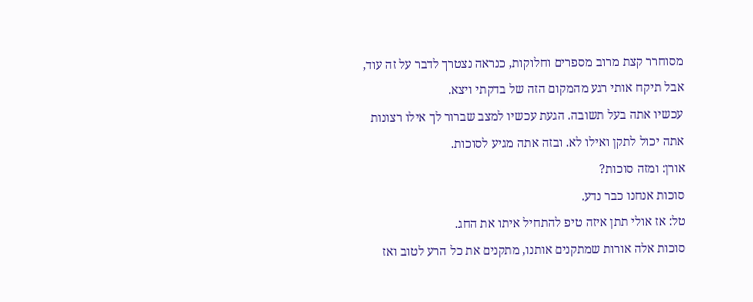מסוחרר קצת מרוב מספרים וחלוקות, כנראה נצטרך לדבר על זה עוד, אבל תיקח אותי רגע מהמקום הזה של בדקתי ויצא.
עכשיו אתה בעל תשובה. הגעת עכשיו למצב שברור לך אילו רצונות אתה יכול לתקן ואילו לא. ובזה אתה מגיע לסוכות.
אורן: ומזה סוכות?
סוכות אנחנו כבר נדע.
טל: אז אולי תתן איזה טיפ להתחיל איתו את החג.
סוכות אלה אורות שמתקנים אותנו, מתקנים את כל הרע לטוב ואז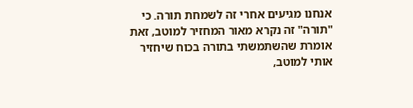אנחנו מגיעים אחרי זה לשמחת תורה. כי "תורה" זה נקרא מאור המחזיר למוטב, זאת אומרת שהשתמשתי בתורה בכוח שיחזיר אותי למוטב,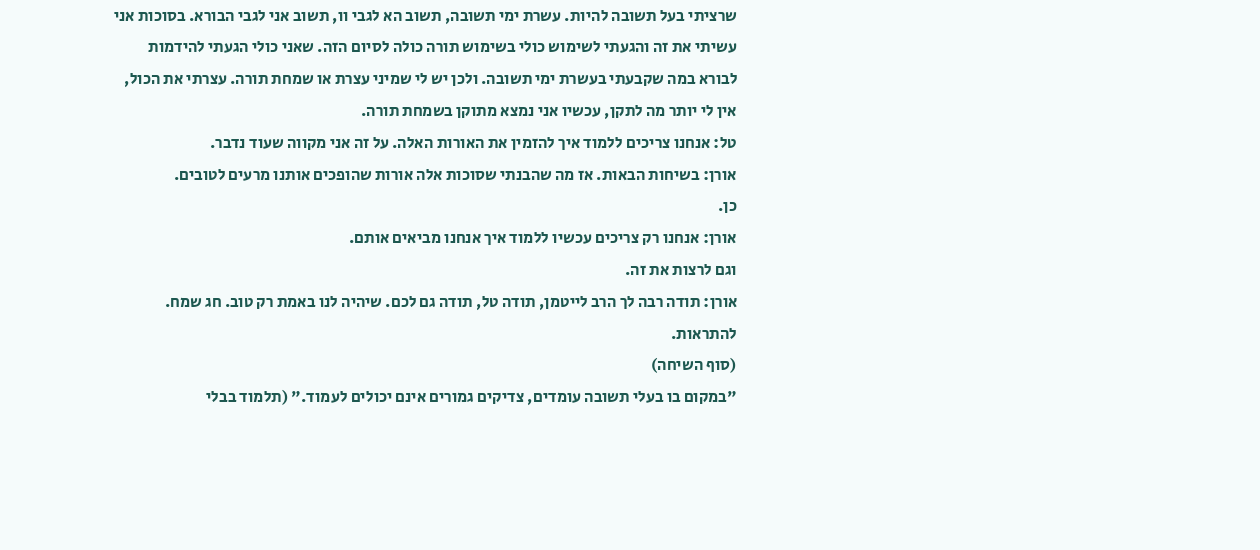שרציתי בעל תשובה להיות. עשרת ימי תשובה, תשוב הא לגבי וו, תשוב אני לגבי הבורא. בסוכות אני עשיתי את זה והגעתי לשימוש כולי בשימוש תורה כולה לסיום הזה. שאני כולי הגעתי להידמות לבורא במה שקבעתי בעשרת ימי תשובה. ולכן יש לי שמיני עצרת או שמחת תורה. עצרתי את הכול, אין לי יותר מה לתקן, עכשיו אני נמצא מתוקן בשמחת תורה.
טל: אנחנו צריכים ללמוד איך להזמין את האורות האלה. על זה אני מקווה שעוד נדבר.
אורן: בשיחות הבאות. אז מה שהבנתי שסוכות אלה אורות שהופכים אותנו מרעים לטובים.
כן.
אורן: אנחנו רק צריכים עכשיו ללמוד איך אנחנו מביאים אותם.
וגם לרצות את זה.
אורן: תודה רבה לך הרב לייטמן, תודה טל, תודה גם לכם. שיהיה לנו באמת רק טוב. חג שמח. להתראות.
(סוף השיחה)
"במקום בו בעלי תשובה עומדים, צדיקים גמורים אינם יכולים לעמוד." (תלמוד בבלי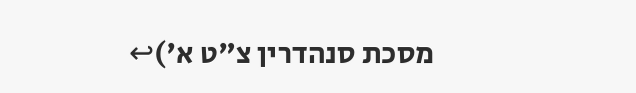מסכת סנהדרין צ"ט א')↩